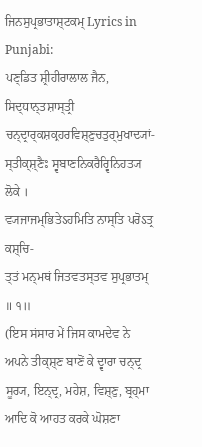ਜਿਨਸੁਪ੍ਰਭਾਤਾਸ਼੍ਟਕਮ੍ Lyrics in Punjabi:
ਪਣ੍ਡਿਤ ਸ਼੍ਰੀਹੀਰਾਲਾਲ ਜੈਨ, ਸਿਦ੍ਧਾਨ੍ਤਸ਼ਾਸ੍ਤ੍ਰੀ
ਚਨ੍ਦ੍ਰਾਰ੍ਕਸ਼ਕ੍ਰਹਰਵਿਸ਼੍ਣੁਚਤੁਰ੍ਮੁਖਾਦ੍ਯਾਂ-
ਸ੍ਤੀਕ੍ਸ਼੍ਣੈਃ ਸ੍ਵਬਾਣਨਿਕਰੈਰ੍ਵਿਨਿਹਤ੍ਯ ਲੋਕੇ ।
ਵ੍ਯਜਾਜਮ੍ਭਿਤੇऽਹਮਿਤਿ ਨਾਸ੍ਤਿ ਪਰੋऽਤ੍ਰ ਕਸ਼੍ਚਿ-
ਤ੍ਤਂ ਮਨ੍ਮਥਂ ਜਿਤਵਤਸ੍ਤਵ ਸੁਪ੍ਰਭਾਤਮ੍ ॥ ੧॥
(ਇਸ ਸਂਸਾਰ ਮੇਂ ਜਿਸ ਕਾਮਦੇਵ ਨੇ ਅਪਨੇ ਤੀਕ੍ਸ਼੍ਣ ਬਾਣੋਂ ਕੇ ਦ੍ਵਾਰਾ ਚਨ੍ਦ੍ਰ
ਸੂਰ੍ਯ, ਇਨ੍ਦ੍ਰ, ਮਹੇਸ਼, ਵਿਸ਼੍ਣੁ, ਬ੍ਰਹ੍ਮਾ ਆਦਿ ਕੋ ਆਹਤ ਕਰਕੇ ਘੋਸ਼ਣਾ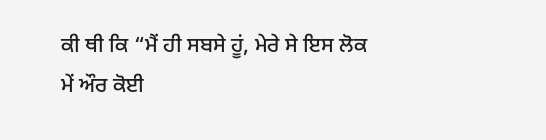ਕੀ ਥੀ ਕਿ “ਮੈਂ ਹੀ ਸਬਸੇ ਹੂਂ, ਮੇਰੇ ਸੇ ਇਸ ਲੋਕ
ਮੇਂ ਔਰ ਕੋਈ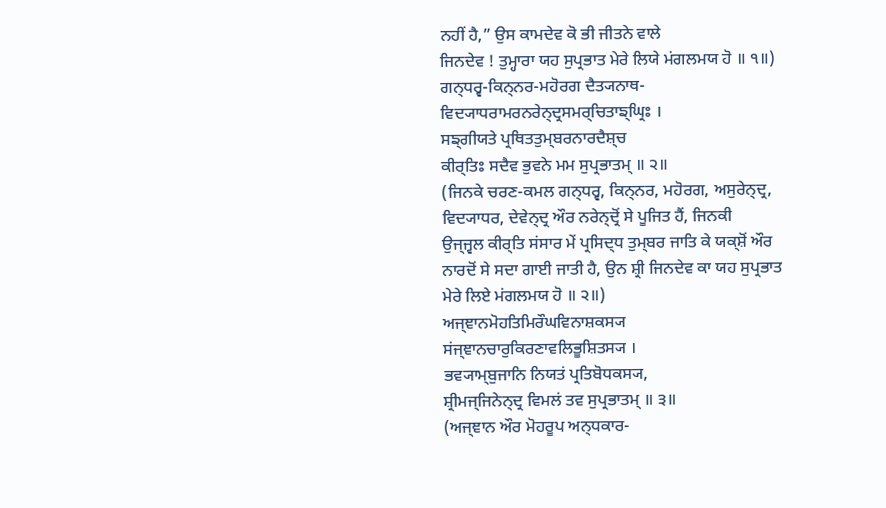ਨਹੀਂ ਹੈ,” ਉਸ ਕਾਮਦੇਵ ਕੋ ਭੀ ਜੀਤਨੇ ਵਾਲੇ
ਜਿਨਦੇਵ ! ਤੁਮ੍ਹਾਰਾ ਯਹ ਸੁਪ੍ਰਭਾਤ ਮੇਰੇ ਲਿਯੇ ਮਂਗਲਮਯ ਹੋ ॥ ੧॥)
ਗਨ੍ਧਰ੍ਵ-ਕਿਨ੍ਨਰ-ਮਹੋਰਗ ਦੈਤ੍ਯਨਾਥ-
ਵਿਦ੍ਯਾਧਰਾਮਰਨਰੇਨ੍ਦ੍ਰਸਮਰ੍ਚਿਤਾਙ੍ਘ੍ਰਿਃ ।
ਸਙ੍ਗੀਯਤੇ ਪ੍ਰਥਿਤਤੁਮ੍ਬਰਨਾਰਦੈਸ਼੍ਚ
ਕੀਰ੍ਤਿਃ ਸਦੈਵ ਭੁਵਨੇ ਮਮ ਸੁਪ੍ਰਭਾਤਮ੍ ॥ ੨॥
(ਜਿਨਕੇ ਚਰਣ-ਕਮਲ ਗਨ੍ਧਰ੍ਵ, ਕਿਨ੍ਨਰ, ਮਹੋਰਗ, ਅਸੁਰੇਨ੍ਦ੍ਰ,
ਵਿਦ੍ਯਾਧਰ, ਦੇਵੇਨ੍ਦ੍ਰ ਔਰ ਨਰੇਨ੍ਦ੍ਰੋਂ ਸੇ ਪੂਜਿਤ ਹੈਂ, ਜਿਨਕੀ
ਉਜ੍ਜ੍ਵਲ ਕੀਰ੍ਤਿ ਸਂਸਾਰ ਮੇਂ ਪ੍ਰਸਿਦ੍ਧ ਤੁਮ੍ਬਰ ਜਾਤਿ ਕੇ ਯਕ੍ਸ਼ੋਂ ਔਰ
ਨਾਰਦੋਂ ਸੇ ਸਦਾ ਗਾਈ ਜਾਤੀ ਹੈ, ਉਨ ਸ਼੍ਰੀ ਜਿਨਦੇਵ ਕਾ ਯਹ ਸੁਪ੍ਰਭਾਤ
ਮੇਰੇ ਲਿਏ ਮਂਗਲਮਯ ਹੋ ॥ ੨॥)
ਅਜ੍ਞਾਨਮੋਹਤਿਮਿਰੌਘਵਿਨਾਸ਼ਕਸ੍ਯ
ਸਂਜ੍ਞਾਨਚਾਰੁਕਿਰਣਾਵਲਿਭੂਸ਼ਿਤਸ੍ਯ ।
ਭਵ੍ਯਾਮ੍ਬੁਜਾਨਿ ਨਿਯਤਂ ਪ੍ਰਤਿਬੋਧਕਸ੍ਯ,
ਸ਼੍ਰੀਮਜ੍ਜਿਨੇਨ੍ਦ੍ਰ ਵਿਮਲਂ ਤਵ ਸੁਪ੍ਰਭਾਤਮ੍ ॥ ੩॥
(ਅਜ੍ਞਾਨ ਔਰ ਮੋਹਰੂਪ ਅਨ੍ਧਕਾਰ-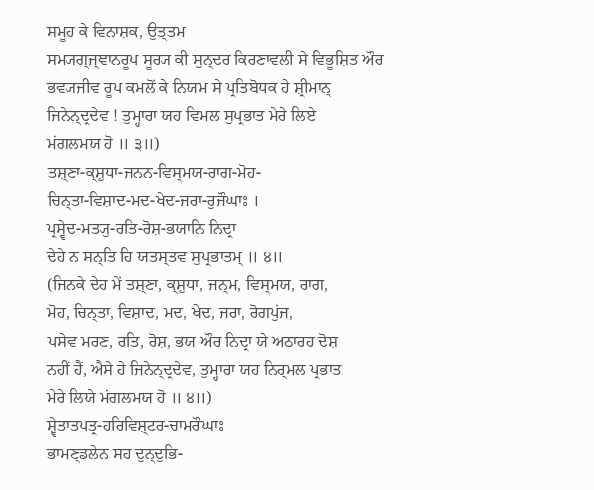ਸਮੂਹ ਕੇ ਵਿਨਾਸ਼ਕ, ਉਤ੍ਤਮ
ਸਮ੍ਯਗ੍ਜ੍ਞਾਨਰੂਪ ਸੂਰ੍ਯ ਕੀ ਸੁਨ੍ਦਰ ਕਿਰਣਾਵਲੀ ਸੇ ਵਿਭੂਸ਼ਿਤ ਔਰ
ਭਵ੍ਯਜੀਵ ਰੂਪ ਕਮਲੋਂ ਕੇ ਨਿਯਮ ਸੇ ਪ੍ਰਤਿਬੋਧਕ ਹੇ ਸ਼੍ਰੀਮਾਨ੍
ਜਿਨੇਨ੍ਦ੍ਰਦੇਵ ! ਤੁਮ੍ਹਾਰਾ ਯਹ ਵਿਮਲ ਸੁਪ੍ਰਭਾਤ ਮੇਰੇ ਲਿਏ
ਮਂਗਲਮਯ ਹੋ ॥ ੩॥)
ਤਸ਼੍ਣਾ-ਕ੍ਸ਼ੁਧਾ-ਜਨਨ-ਵਿਸ੍ਮਯ-ਰਾਗ-ਮੋਹ-
ਚਿਨ੍ਤਾ-ਵਿਸ਼ਾਦ-ਮਦ-ਖੇਦ-ਜਰਾ-ਰੁਜੌਘਾਃ ।
ਪ੍ਰਸ੍ਵੇਦ-ਮਤ੍ਯੁ-ਰਤਿ-ਰੋਸ਼-ਭਯਾਨਿ ਨਿਦ੍ਰਾ
ਦੇਹੇ ਨ ਸਨ੍ਤਿ ਹਿ ਯਤਸ੍ਤਵ ਸੁਪ੍ਰਭਾਤਮ੍ ॥ ੪॥
(ਜਿਨਕੇ ਦੇਹ ਮੇਂ ਤਸ਼੍ਣਾ, ਕ੍ਸ਼ੁਧਾ, ਜਨ੍ਮ, ਵਿਸ੍ਮਯ, ਰਾਗ,
ਮੋਹ, ਚਿਨ੍ਤਾ, ਵਿਸ਼ਾਦ, ਮਦ, ਖੇਦ, ਜਰਾ, ਰੋਗਪੁਂਜ,
ਪਸੇਵ ਮਰਣ, ਰਤਿ, ਰੋਸ਼, ਭਯ ਔਰ ਨਿਦ੍ਰਾ ਯੇ ਅਠਾਰਹ ਦੋਸ਼
ਨਹੀਂ ਹੈਂ, ਐਸੇ ਹੇ ਜਿਨੇਨ੍ਦ੍ਰਦੇਵ, ਤੁਮ੍ਹਾਰਾ ਯਹ ਨਿਰ੍ਮਲ ਪ੍ਰਭਾਤ
ਮੇਰੇ ਲਿਯੇ ਮਂਗਲਮਯ ਹੋ ॥ ੪॥)
ਸ਼੍ਵੇਤਾਤਪਤ੍ਰ-ਹਰਿਵਿਸ਼੍ਟਰ-ਚਾਮਰੌਘਾਃ
ਭਾਮਣ੍ਡਲੇਨ ਸਹ ਦੁਨ੍ਦੁਭਿ-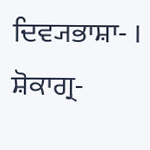ਦਿਵ੍ਯਭਾਸ਼ਾ- ।
ਸ਼ੋਕਾਗ੍ਰ-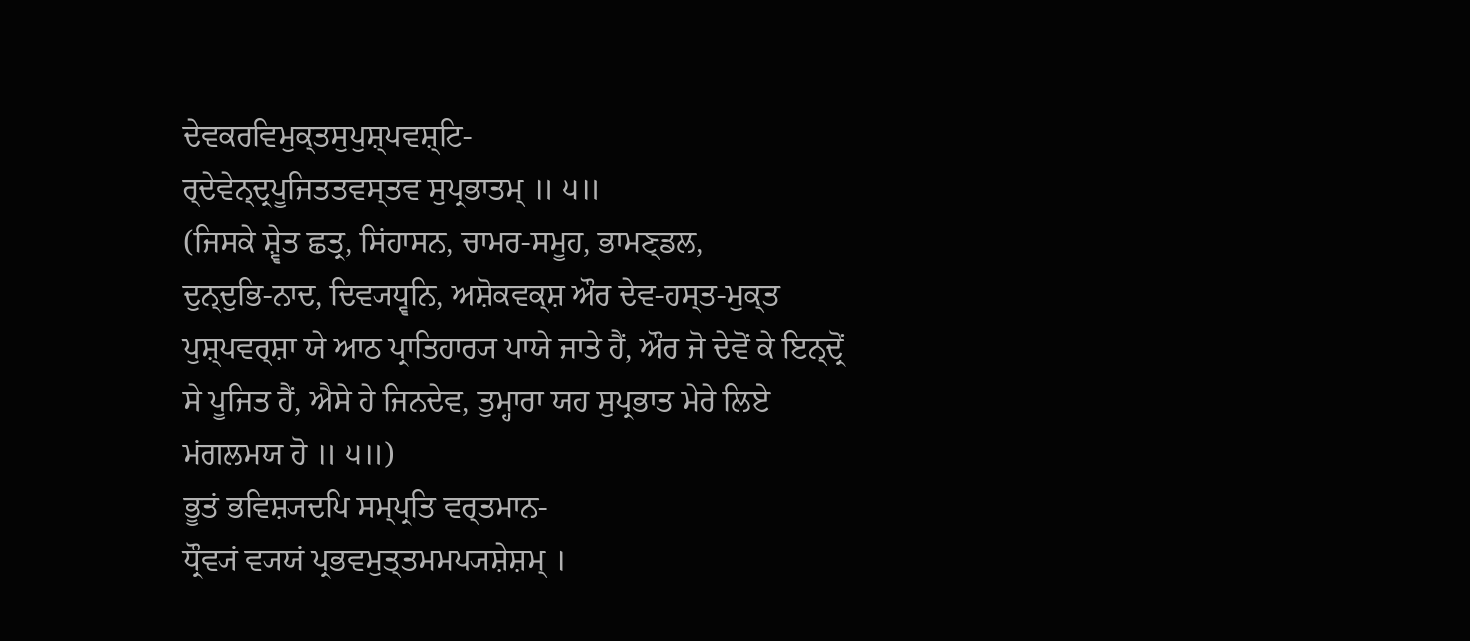ਦੇਵਕਰਵਿਮੁਕ੍ਤਸੁਪੁਸ਼੍ਪਵਸ਼੍ਟਿ-
ਰ੍ਦੇਵੇਨ੍ਦ੍ਰਪੂਜਿਤਤਵਸ੍ਤਵ ਸੁਪ੍ਰਭਾਤਮ੍ ॥ ੫॥
(ਜਿਸਕੇ ਸ਼੍ਵੇਤ ਛਤ੍ਰ, ਸਿਂਹਾਸਨ, ਚਾਮਰ-ਸਮੂਹ, ਭਾਮਣ੍ਡਲ,
ਦੁਨ੍ਦੁਭਿ-ਨਾਦ, ਦਿਵ੍ਯਧ੍ਵਨਿ, ਅਸ਼ੋਕਵਕ੍ਸ਼ ਔਰ ਦੇਵ-ਹਸ੍ਤ-ਮੁਕ੍ਤ
ਪੁਸ਼੍ਪਵਰ੍ਸ਼ਾ ਯੇ ਆਠ ਪ੍ਰਾਤਿਹਾਰ੍ਯ ਪਾਯੇ ਜਾਤੇ ਹੈਂ, ਔਰ ਜੋ ਦੇਵੋਂ ਕੇ ਇਨ੍ਦ੍ਰੋਂ
ਸੇ ਪੂਜਿਤ ਹੈਂ, ਐਸੇ ਹੇ ਜਿਨਦੇਵ, ਤੁਮ੍ਹਾਰਾ ਯਹ ਸੁਪ੍ਰਭਾਤ ਮੇਰੇ ਲਿਏ
ਮਂਗਲਮਯ ਹੋ ॥ ੫॥)
ਭੂਤਂ ਭਵਿਸ਼੍ਯਦਪਿ ਸਮ੍ਪ੍ਰਤਿ ਵਰ੍ਤਮਾਨ-
ਧ੍ਰੌਵ੍ਯਂ ਵ੍ਯਯਂ ਪ੍ਰਭਵਮੁਤ੍ਤਮਮਪ੍ਯਸ਼ੇਸ਼ਮ੍ ।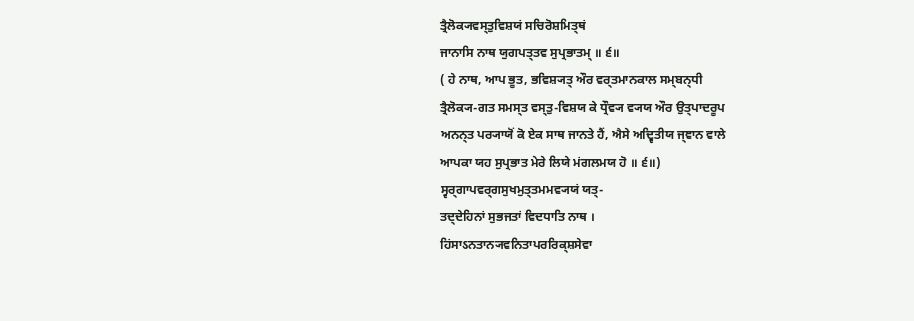ਤ੍ਰੈਲੋਕ੍ਯਵਸ੍ਤੁਵਿਸ਼ਯਂ ਸਚਿਰੋਸ਼ਮਿਤ੍ਥਂ
ਜਾਨਾਸਿ ਨਾਥ ਯੁਗਪਤ੍ਤਵ ਸੁਪ੍ਰਭਾਤਮ੍ ॥ ੬॥
( ਹੇ ਨਾਥ, ਆਪ ਭੂਤ, ਭਵਿਸ਼੍ਯਤ੍ ਔਰ ਵਰ੍ਤਮਾਨਕਾਲ ਸਮ੍ਬਨ੍ਧੀ
ਤ੍ਰੈਲੋਕ੍ਯ-ਗਤ ਸਮਸ੍ਤ ਵਸ੍ਤੁ-ਵਿਸ਼ਯ ਕੇ ਧ੍ਰੌਵ੍ਯ ਵ੍ਯਯ ਔਰ ਉਤ੍ਪਾਦਰੂਪ
ਅਨਨ੍ਤ ਪਰ੍ਯਾਯੋਂ ਕੋ ਏਕ ਸਾਥ ਜਾਨਤੇ ਹੈਂ, ਐਸੇ ਅਦ੍ਵਿਤੀਯ ਜ੍ਞਾਨ ਵਾਲੇ
ਆਪਕਾ ਯਹ ਸੁਪ੍ਰਭਾਤ ਮੇਰੇ ਲਿਯੇ ਮਂਗਲਮਯ ਹੋ ॥ ੬॥)
ਸ੍ਵਰ੍ਗਾਪਵਰ੍ਗਸੁਖਮੁਤ੍ਤਮਮਵ੍ਯਯਂ ਯਤ੍-
ਤਦ੍ਦੇਹਿਨਾਂ ਸੁਭਜਤਾਂ ਵਿਦਧਾਤਿ ਨਾਥ ।
ਹਿਂਸਾऽਨਤਾਨ੍ਯਵਨਿਤਾਪਰਰਿਕ੍ਸ਼ਸੇਵਾ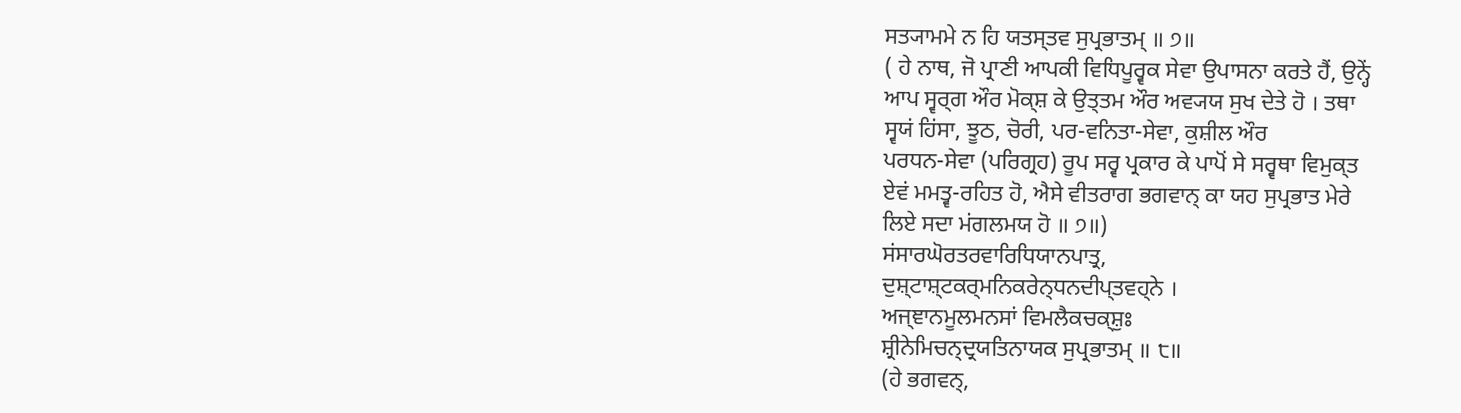ਸਤ੍ਯਾਮਮੇ ਨ ਹਿ ਯਤਸ੍ਤਵ ਸੁਪ੍ਰਭਾਤਮ੍ ॥ ੭॥
( ਹੇ ਨਾਥ, ਜੋ ਪ੍ਰਾਣੀ ਆਪਕੀ ਵਿਧਿਪੂਰ੍ਵਕ ਸੇਵਾ ਉਪਾਸਨਾ ਕਰਤੇ ਹੈਂ, ਉਨ੍ਹੇਂ
ਆਪ ਸ੍ਵਰ੍ਗ ਔਰ ਮੋਕ੍ਸ਼ ਕੇ ਉਤ੍ਤਮ ਔਰ ਅਵ੍ਯਯ ਸੁਖ ਦੇਤੇ ਹੋ । ਤਥਾ
ਸ੍ਵਯਂ ਹਿਂਸਾ, ਝੂਠ, ਚੋਰੀ, ਪਰ-ਵਨਿਤਾ-ਸੇਵਾ, ਕੁਸ਼ੀਲ ਔਰ
ਪਰਧਨ-ਸੇਵਾ (ਪਰਿਗ੍ਰਹ) ਰੂਪ ਸਰ੍ਵ ਪ੍ਰਕਾਰ ਕੇ ਪਾਪੋਂ ਸੇ ਸਰ੍ਵਥਾ ਵਿਮੁਕ੍ਤ
ਏਵਂ ਮਮਤ੍ਵ-ਰਹਿਤ ਹੋ, ਐਸੇ ਵੀਤਰਾਗ ਭਗਵਾਨ੍ ਕਾ ਯਹ ਸੁਪ੍ਰਭਾਤ ਮੇਰੇ
ਲਿਏ ਸਦਾ ਮਂਗਲਮਯ ਹੋ ॥ ੭॥)
ਸਂਸਾਰਘੋਰਤਰਵਾਰਿਧਿਯਾਨਪਾਤ੍ਰ,
ਦੁਸ਼੍ਟਾਸ਼੍ਟਕਰ੍ਮਨਿਕਰੇਨ੍ਧਨਦੀਪ੍ਤਵਹ੍ਨੇ ।
ਅਜ੍ਞਾਨਮੂਲਮਨਸਾਂ ਵਿਮਲੈਕਚਕ੍ਸ਼ੁਃ
ਸ਼੍ਰੀਨੇਮਿਚਨ੍ਦ੍ਰਯਤਿਨਾਯਕ ਸੁਪ੍ਰਭਾਤਮ੍ ॥ ੮॥
(ਹੇ ਭਗਵਨ੍,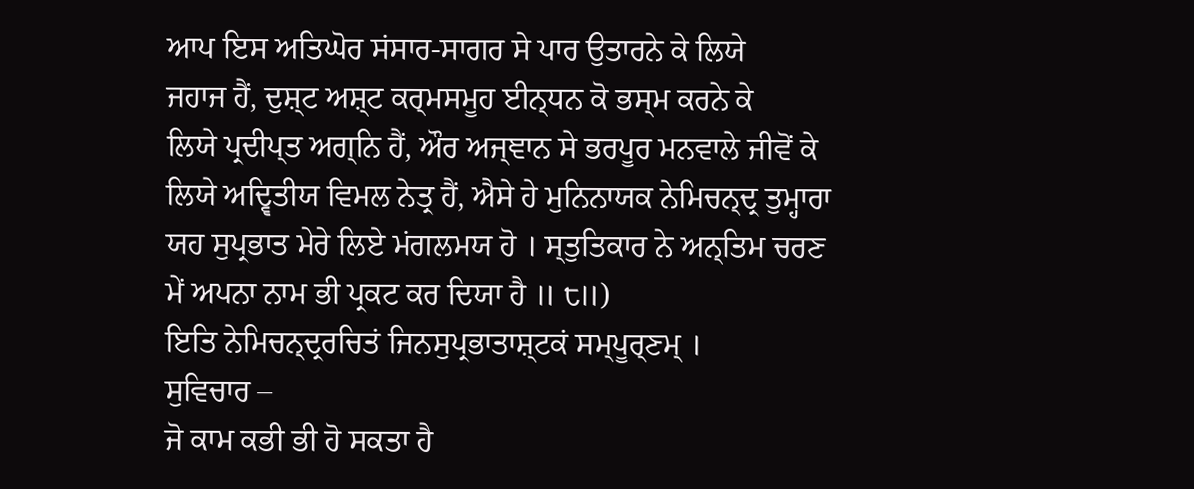ਆਪ ਇਸ ਅਤਿਘੋਰ ਸਂਸਾਰ-ਸਾਗਰ ਸੇ ਪਾਰ ਉਤਾਰਨੇ ਕੇ ਲਿਯੇ
ਜਹਾਜ ਹੈਂ, ਦੁਸ਼੍ਟ ਅਸ਼੍ਟ ਕਰ੍ਮਸਮੂਹ ਈਨ੍ਧਨ ਕੋ ਭਸ੍ਮ ਕਰਨੇ ਕੇ
ਲਿਯੇ ਪ੍ਰਦੀਪ੍ਤ ਅਗ੍ਨਿ ਹੈਂ, ਔਰ ਅਜ੍ਞਾਨ ਸੇ ਭਰਪੂਰ ਮਨਵਾਲੇ ਜੀਵੋਂ ਕੇ
ਲਿਯੇ ਅਦ੍ਵਿਤੀਯ ਵਿਮਲ ਨੇਤ੍ਰ ਹੈਂ, ਐਸੇ ਹੇ ਮੁਨਿਨਾਯਕ ਨੇਮਿਚਨ੍ਦ੍ਰ ਤੁਮ੍ਹਾਰਾ
ਯਹ ਸੁਪ੍ਰਭਾਤ ਮੇਰੇ ਲਿਏ ਮਂਗਲਮਯ ਹੋ । ਸ੍ਤੁਤਿਕਾਰ ਨੇ ਅਨ੍ਤਿਮ ਚਰਣ
ਮੇਂ ਅਪਨਾ ਨਾਮ ਭੀ ਪ੍ਰਕਟ ਕਰ ਦਿਯਾ ਹੈ ॥ ੮॥)
ਇਤਿ ਨੇਮਿਚਨ੍ਦ੍ਰਰਚਿਤਂ ਜਿਨਸੁਪ੍ਰਭਾਤਾਸ਼੍ਟਕਂ ਸਮ੍ਪੂਰ੍ਣਮ੍ ।
ਸੁਵਿਚਾਰ –
ਜੋ ਕਾਮ ਕਭੀ ਭੀ ਹੋ ਸਕਤਾ ਹੈ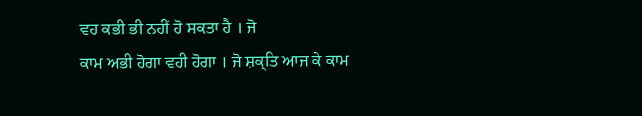ਵਹ ਕਭੀ ਭੀ ਨਹੀਂ ਹੋ ਸਕਤਾ ਹੈ । ਜੋ
ਕਾਮ ਅਭੀ ਹੋਗਾ ਵਹੀ ਹੋਗਾ । ਜੋ ਸ਼ਕ੍ਤਿ ਆਜ ਕੇ ਕਾਮ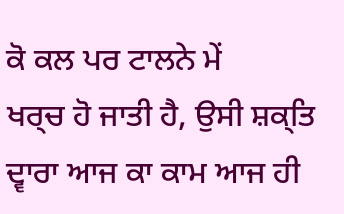ਕੋ ਕਲ ਪਰ ਟਾਲਨੇ ਮੇਂ
ਖਰ੍ਚ ਹੋ ਜਾਤੀ ਹੈ, ਉਸੀ ਸ਼ਕ੍ਤਿ ਦ੍ਵਾਰਾ ਆਜ ਕਾ ਕਾਮ ਆਜ ਹੀ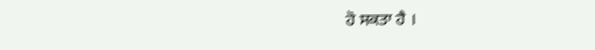ਹੋ ਸਕਤਾ ਹੈ ।